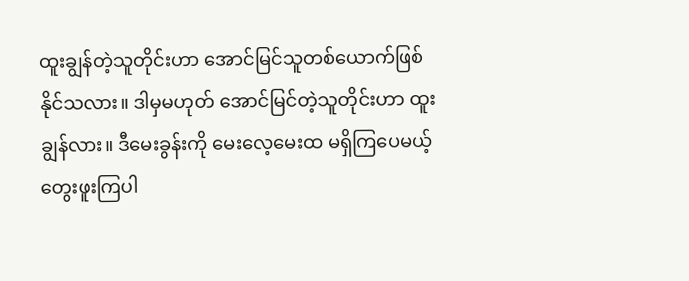ထူးချွန်တဲ့သူတိုင်းဟာ အောင်မြင်သူတစ်ယောက်ဖြစ်နိုင်သလား။ ဒါမှမဟုတ် အောင်မြင်တဲ့သူတိုင်းဟာ ထူးချွန်လား။ ဒီမေးခွန်းကို မေးလေ့မေးထ မရှိကြပေမယ့် တွေးဖူးကြပါ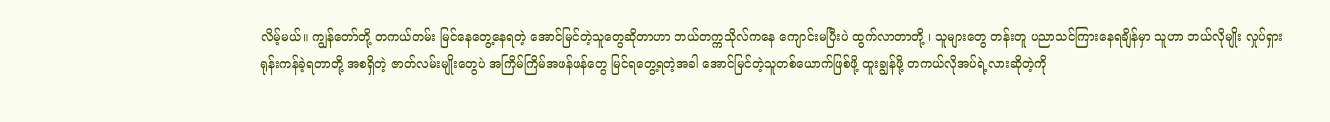လိမ့်မယ်။ ကျွန်တော်တို့ တကယ်တမ်း မြင်နေတွေ့နေရတဲ့ အောင်မြင်တဲ့သူတွေဆိုတာဟာ ဘယ်တက္ကသိုလ်ကနေ ကျောင်းမပြီးပဲ ထွက်လာတာတို့ ၊ သူများတွေ တန်းတူ ပညာသင်ကြားနေရချိန်မှာ သူဟာ ဘယ်လိုမျိုး လှုပ်ရှားရုန်းကန်ခဲ့ရတာတို့ အစရှိတဲ့ ဇာတ်လမ်းမျိုးတွေပဲ အကြိမ်ကြိမ်အဖန်ဖန်တွေ မြင်ရတွေ့ရတဲ့အခါ အောင်မြင်တဲ့သူတစ်ယောက်ဖြစ်ဖို့ ထူးချွန်ဖို့ တကယ်လိုအပ်ရဲ့လားဆိုတဲ့ကို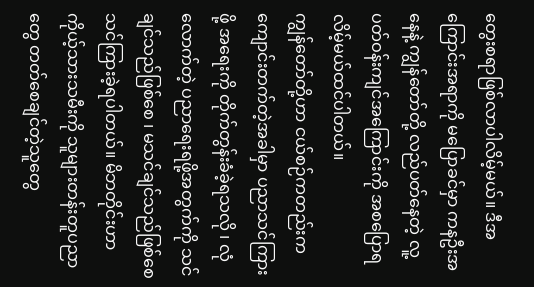တွေးစရာဖြစ်လာပါလိမ့်မယ်။ ဒီအကြောင်းအရာကို မပြောခင်မှာ ကနဦးအနေနဲ့ ကျွန်တော်တို့ လည်ပတ်နေတဲ့ လူ့ပတ်ဝန်းကျင်အကြောင်းကို အစပြောရလိမ့်မယ်ထင်ပါတယ်။
ကျွန်တော်တို့ဟာ ငယ်စဉ်ကတည်းက ကျောင်းတက်တဲ့အခါမှာ ပညာသင်ကြားဖို့ အရေးကို တိုက်တွန်းခံခဲ့ရသလို ၊ လုံလောက်တဲ့ ပညာရေးရဖို့အတွက်ကို သင်ချင်သည်ဖြစ်စေ ၊ မသင်ချင်သည်ဖြစ်စေ သင်ကြားခဲ့ရပါတယ်။ မိဘတိုင်းဟာ ကိုယ့်သားသမီးကို သူများတန်းတူပညာတွေ တတ်စေချင်တဲ့သူတွေ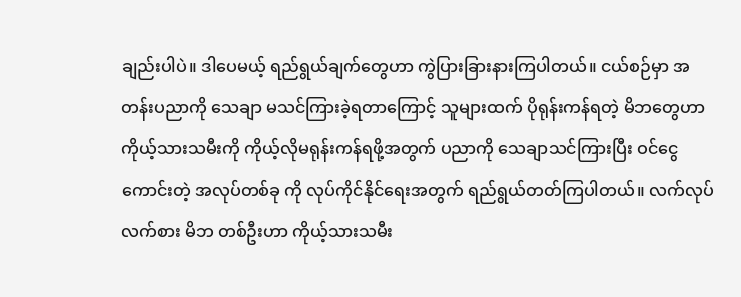ချည်းပါပဲ။ ဒါပေမယ့် ရည်ရွယ်ချက်တွေဟာ ကွဲပြားခြားနားကြပါတယ်။ ငယ်စဉ်မှာ အတန်းပညာကို သေချာ မသင်ကြားခဲ့ရတာကြောင့် သူများထက် ပိုရုန်းကန်ရတဲ့ မိဘတွေဟာ ကိုယ့်သားသမီးကို ကိုယ့်လိုမရုန်းကန်ရဖို့အတွက် ပညာကို သေချာသင်ကြားပြီး ဝင်ငွေကောင်းတဲ့ အလုပ်တစ်ခု ကို လုပ်ကိုင်နိုင်ရေးအတွက် ရည်ရွယ်တတ်ကြပါတယ်။ လက်လုပ်လက်စား မိဘ တစ်ဦးဟာ ကိုယ့်သားသမီး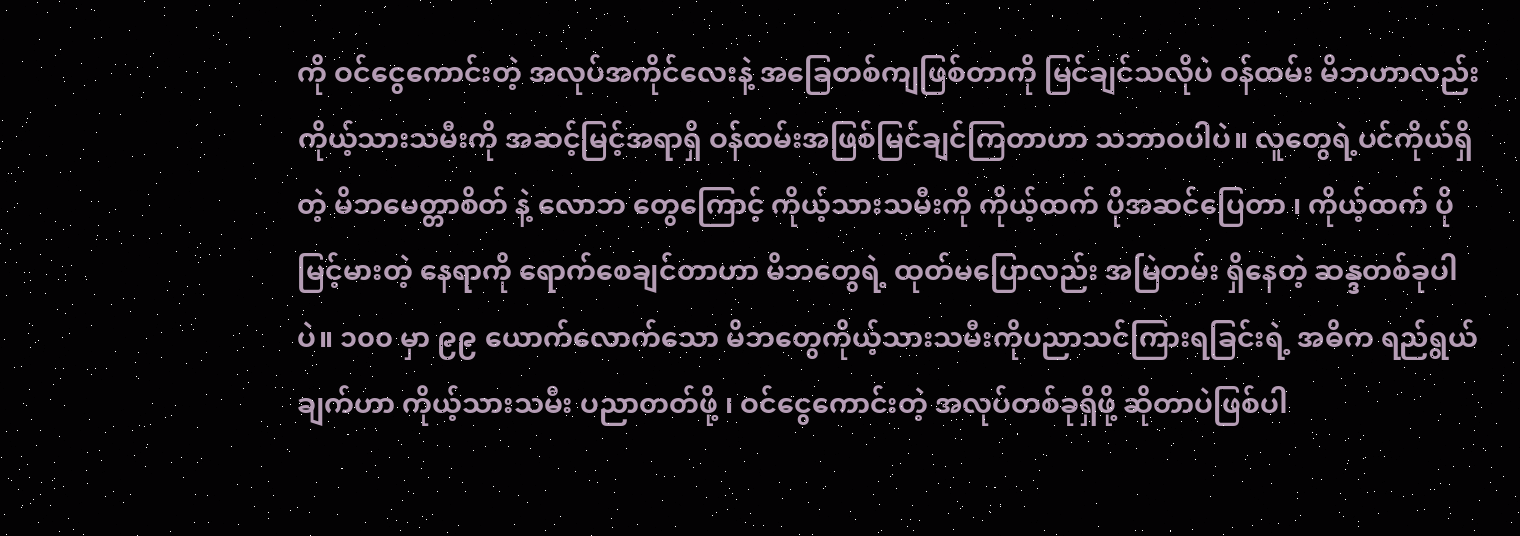ကို ဝင်ငွေကောင်းတဲ့ အလုပ်အကိုင်လေးနဲ့ အခြေတစ်ကျဖြစ်တာကို မြင်ချင်သလိုပဲ ဝန်ထမ်း မိဘဟာလည်း ကိုယ့်သားသမီးကို အဆင့်မြင့်အရာရှိ ဝန်ထမ်းအဖြစ်မြင်ချင်ကြတာဟာ သဘာဝပါပဲ။ လူတွေရဲ့ပင်ကိုယ်ရှိတဲ့ မိဘမေတ္တာစိတ် နဲ့ လောဘ တွေကြောင့် ကိုယ့်သားသမီးကို ကိုယ့်ထက် ပိုအဆင်ပြေတာ ၊ ကိုယ့်ထက် ပိုမြင့်မားတဲ့ နေရာကို ရောက်စေချင်တာဟာ မိဘတွေရဲ့ ထုတ်မပြောလည်း အမြဲတမ်း ရှိနေတဲ့ ဆန္ဒတစ်ခုပါပဲ။ ၁၀၀ မှာ ၉၉ ယောက်လောက်သော မိဘတွေကိုယ့်သားသမီးကိုပညာသင်ကြားရခြင်းရဲ့ အဓိက ရည်ရွယ်ချက်ဟာ ကိုယ့်သားသမီး ပညာတတ်ဖို့ ၊ ဝင်ငွေကောင်းတဲ့ အလုပ်တစ်ခုရှိဖို့ ဆိုတာပဲဖြစ်ပါ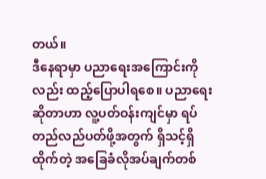တယ်။
ဒီနေရာမှာ ပညာရေးအကြောင်းကိုလည်း ထည့်ပြောပါရစေ။ ပညာရေးဆိုတာဟာ လူ့ပတ်ဝန်းကျင်မှာ ရပ်တည်လည်ပတ်ဖို့အတွက် ရှိသင့်ရှိထိုက်တဲ့ အခြေခံလိုအပ်ချက်တစ်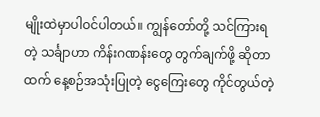မျိုးထဲမှာပါဝင်ပါတယ်။ ကျွန်တော်တို့ သင်ကြားရတဲ့ သင်္ချာဟာ ကိန်းဂဏန်းတွေ တွက်ချက်ဖို့ ဆိုတာထက် နေ့စဉ်အသုံးပြုတဲ့ ငွေကြေးတွေ ကိုင်တွယ်တဲ့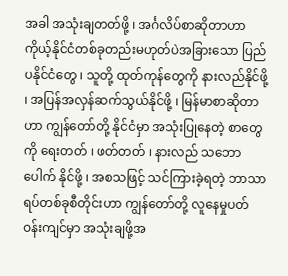အခါ အသုံးချတတ်ဖို့ ၊ အင်္ဂလိပ်စာဆိုတာဟာ ကိုယ့်နိုင်ငံတစ်ခုတည်းမဟုတ်ပဲအခြားသော ပြည်ပနိုင်ငံတွေ ၊ သူတို့ ထုတ်ကုန်တွေကို နားလည်နိုင်ဖို့ ၊ အပြန်အလှန်ဆက်သွယ်နိုင်ဖို့ ၊ မြန်မာစာဆိုတာဟာ ကျွန်တော်တို့ နိုင်ငံမှာ အသုံးပြုနေတဲ့ စာတွေကို ရေးတတ် ၊ ဖတ်တတ် ၊ နားလည် သဘောပေါက် နိုင်ဖို့ ၊ အစသဖြင့် သင်ကြားခဲ့ရတဲ့ ဘာသာရပ်တစ်ခုစီတိုင်းဟာ ကျွန်တော်တို့ လူနေမှုပတ်ဝန်းကျင်မှာ အသုံးချဖို့အ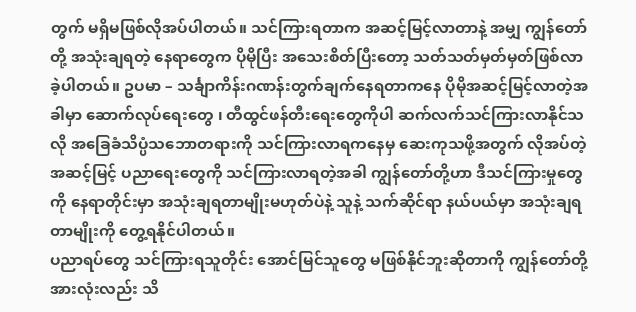တွက် မရှိမဖြစ်လိုအပ်ပါတယ်။ သင်ကြားရတာက အဆင့်မြင့်လာတာနဲ့ အမျှ ကျွန်တော်တို့ အသုံးချရတဲ့ နေရာတွေက ပိုမိုပြီး အသေးစိတ်ပြီးတော့ သတ်သတ်မှတ်မှတ်ဖြစ်လာခဲ့ပါတယ်။ ဥပမာ – သင်္ချာကိန်းဂဏန်းတွက်ချက်နေရတာကနေ ပိုမိုအဆင့်မြင့်လာတဲ့အခါမှာ ဆောက်လုပ်ရေးတွေ ၊ တီထွင်ဖန်တီးရေးတွေကိုပါ ဆက်လက်သင်ကြားလာနိုင်သလို အခြေခံသိပ္ပံသဘောတရားကို သင်ကြားလာရကနေမှ ဆေးကုသဖို့အတွက် လိုအပ်တဲ့ အဆင့်မြင့် ပညာရေးတွေကို သင်ကြားလာရတဲ့အခါ ကျွန်တော်တို့ဟာ ဒီသင်ကြားမှုတွေကို နေရာတိုင်းမှာ အသုံးချရတာမျိုးမဟုတ်ပဲနဲ့ သူနဲ့ သက်ဆိုင်ရာ နယ်ပယ်မှာ အသုံးချရတာမျိုးကို တွေ့ရနိုင်ပါတယ်။
ပညာရပ်တွေ သင်ကြားရသူတိုင်း အောင်မြင်သူတွေ မဖြစ်နိုင်ဘူးဆိုတာကို ကျွန်တော်တို့ အားလုံးလည်း သိ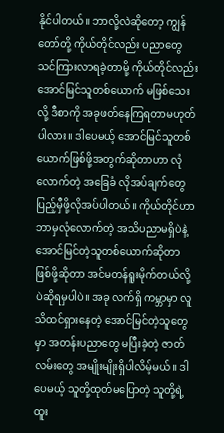နိုင်ပါတယ်။ ဘာလို့လဲဆိုတော့ ကျွန်တော်တို့ ကိုယ်တိုင်လည်း ပညာတွေ သင်ကြားလာရခဲ့တာမို့ ကိုယ်တိုင်လည်း အောင်မြင်သူတစ်ယောက် မဖြစ်သေးလို့ ဒီစာကို အခုဖတ်နေကြရတာမဟုတ်ပါလား။ ဒါပေမယ့် အောင်မြင်သူတစ်ယောက်ဖြစ်ဖို့အတွက်ဆိုတာဟာ လုံလောက်တဲ့ အခြေခံ လိုအပ်ချက်တွေ ပြည့်မှီဖို့လိုအပ်ပါတယ်။ ကိုယ်တိုင်ဟာ ဘာမှလုံလောက်တဲ့ အသိပညာမရှိပဲနဲ့ အောင်မြင်တဲ့သူတစ်ယောက်ဆိုတာဖြစ်ဖို့ဆိုတာ အင်မတန်ရူးမိုက်တယ်လို့ပဲဆိုရမှပါပဲ။ အခု လက်ရှိ ကမ္ဘာမှာ လူသိထင်ရှားနေတဲ့ အောင်မြင်တဲ့သူတွေမှာ အတန်းပညာတွေ မပြီးခဲ့တဲ့ ဇာတ်လမ်းတွေ အမျိုးမျိုးရှိပါလိမ့်မယ်။ ဒါပေမယ့် သူတို့ထုတ်မပြောတဲ့ သူတို့ရဲ့ ထူး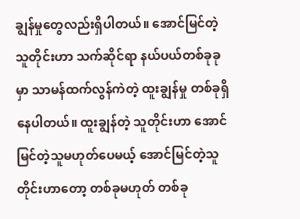ချွန်မှုတွေလည်းရှိပါတယ်။ အောင်မြင်တဲ့သူတိုင်းဟာ သက်ဆိုင်ရာ နယ်ပယ်တစ်ခုခုမှာ သာမန်ထက်လွန်ကဲတဲ့ ထူးချွန်မှု တစ်ခုရှိနေပါတယ်။ ထူးချွန်တဲ့ သူတိုင်းဟာ အောင်မြင်တဲ့သူမဟုတ်ပေမယ့် အောင်မြင်တဲ့သူတိုင်းဟာတော့ တစ်ခုမဟုတ် တစ်ခု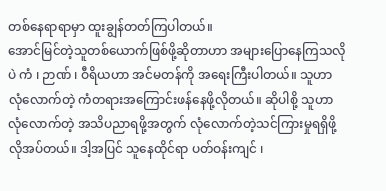တစ်နေရာရာမှာ ထူးချွန်တတ်ကြပါတယ်။
အောင်မြင်တဲ့သူတစ်ယောက်ဖြစ်ဖို့ဆိုတာဟာ အများပြောနေကြသလိုပဲ ကံ ၊ ဉာဏ် ၊ ဝီရိယဟာ အင်မတန်ကို အရေးကြီးပါတယ်။ သူဟာ လုံလောက်တဲ့ ကံတရားအကြောင်းဖန်နေဖို့လိုတယ်။ ဆိုပါစို့ သူဟာ လုံလောက်တဲ့ အသိပညာရဖို့အတွက် လုံလောက်တဲ့သင်ကြားမှုရရှိဖို့ လိုအပ်တယ်။ ဒါ့အပြင် သူနေထိုင်ရာ ပတ်ဝန်းကျင် ၊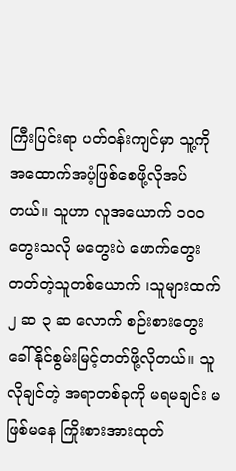ကြီးပြင်းရာ ပတ်ဝန်းကျင်မှာ သူ့ကို အထောက်အပံ့ဖြစ်စေဖို့လိုအပ်တယ်။ သူဟာ လူအယောက် ၁၀၀ တွေးသလို မတွေးပဲ ဖောက်တွေးတတ်တဲ့သူတစ်ယောက် ၊သူများထက် ၂ ဆ ၃ ဆ လောက် စဉ်းစားတွေးခေါ်နိုင်စွမ်းမြင့်တတ်ဖို့လိုတယ်။ သူလိုချင်တဲ့ အရာတစ်ခုကို မရမချင်း မဖြစ်မနေ ကြိုးစားအားထုတ်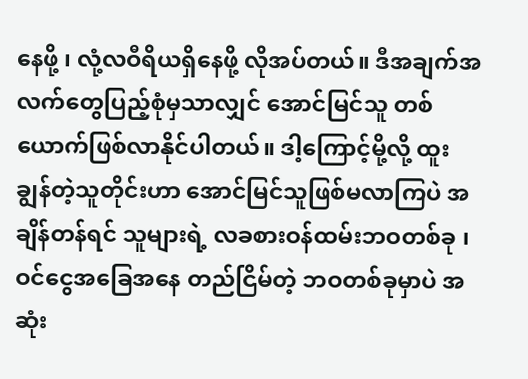နေဖို့ ၊ လုံ့လဝီရိယရှိနေဖို့ လိုအပ်တယ်။ ဒီအချက်အလက်တွေပြည့်စုံမှသာလျှင် အောင်မြင်သူ တစ်ယောက်ဖြစ်လာနိုင်ပါတယ်။ ဒါ့ကြောင့်မို့လို့ ထူးချွန်တဲ့သူတိုင်းဟာ အောင်မြင်သူဖြစ်မလာကြပဲ အချိန်တန်ရင် သူများရဲ့ လခစားဝန်ထမ်းဘဝတစ်ခု ၊ ဝင်ငွေအခြေအနေ တည်ငြိမ်တဲ့ ဘဝတစ်ခုမှာပဲ အဆုံး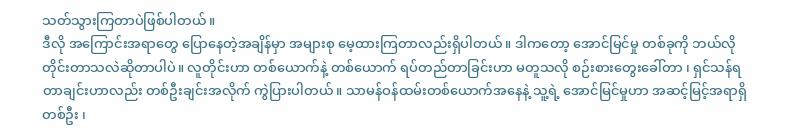သတ်သွားကြတာပဲဖြစ်ပါတယ်။
ဒီလို အကြောင်းအရာတွေ ပြောနေတဲ့အချိန်မှာ အများစု မေ့ထားကြတာလည်းရှိပါတယ်။ ဒါကတော့ အောင်မြင်မှု တစ်ခုကို ဘယ်လိုတိုင်းတာသလဲဆိုတာပါပဲ။ လူတိုင်းဟာ တစ်ယောက်နဲ့ တစ်ယောက် ရပ်တည်တာခြင်းဟာ မတူသလို စဉ်းစားတွေးခေါ်တာ ၊ ရှင်သန်ရတာချင်းဟာလည်း တစ်ဦးချင်းအလိုက် ကွဲပြားပါတယ်။ သာမန်ဝန်ထမ်းတစ်ယောက်အနေနဲ့ သူ့ရဲ့ အောင်မြင်မှုဟာ အဆင့်မြင့်အရာရှိတစ်ဦး ၊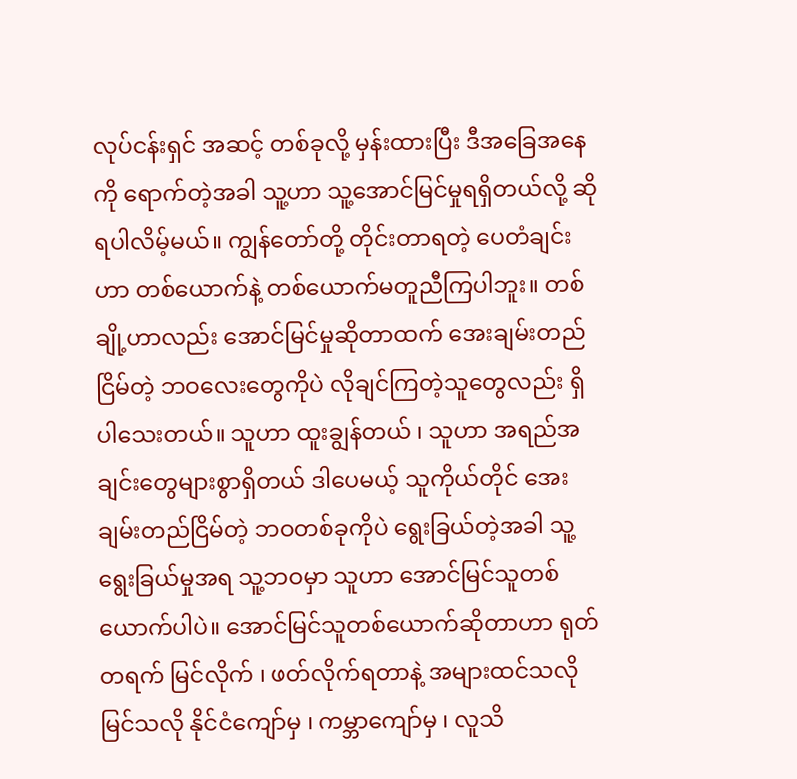လုပ်ငန်းရှင် အဆင့် တစ်ခုလို့ မှန်းထားပြီး ဒီအခြေအနေကို ရောက်တဲ့အခါ သူ့ဟာ သူ့အောင်မြင်မှုရရှိတယ်လို့ ဆိုရပါလိမ့်မယ်။ ကျွန်တော်တို့ တိုင်းတာရတဲ့ ပေတံချင်းဟာ တစ်ယောက်နဲ့ တစ်ယောက်မတူညီကြပါဘူး။ တစ်ချို့ဟာလည်း အောင်မြင်မှုဆိုတာထက် အေးချမ်းတည်ငြိမ်တဲ့ ဘဝလေးတွေကိုပဲ လိုချင်ကြတဲ့သူတွေလည်း ရှိပါသေးတယ်။ သူဟာ ထူးချွန်တယ် ၊ သူဟာ အရည်အချင်းတွေများစွာရှိတယ် ဒါပေမယ့် သူကိုယ်တိုင် အေးချမ်းတည်ငြိမ်တဲ့ ဘဝတစ်ခုကိုပဲ ရွေးခြယ်တဲ့အခါ သူ့ရွေးခြယ်မှုအရ သူ့ဘဝမှာ သူဟာ အောင်မြင်သူတစ်ယောက်ပါပဲ။ အောင်မြင်သူတစ်ယောက်ဆိုတာဟာ ရုတ်တရက် မြင်လိုက် ၊ ဖတ်လိုက်ရတာနဲ့ အများထင်သလို မြင်သလို နိုင်ငံကျော်မှ ၊ ကမ္ဘာကျော်မှ ၊ လူသိ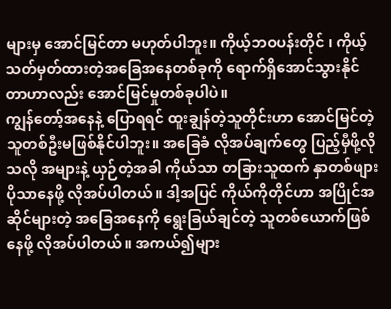များမှ အောင်မြင်တာ မဟုတ်ပါဘူး။ ကိုယ့်ဘဝပန်းတိုင် ၊ ကိုယ့်သတ်မှတ်ထားတဲ့အခြေအနေတစ်ခုကို ရောက်ရှိအောင်သွားနိုင်တာဟာလည်း အောင်မြင်မှုတစ်ခုပါပဲ။
ကျွန်တော့်အနေနဲ့ ပြောရရင် ထူးချွန်တဲ့သူတိုင်းဟာ အောင်မြင်တဲ့သူတစ်ဦးမဖြစ်နိုင်ပါဘူး။ အခြေခံ လိုအပ်ချက်တွေ ပြည့်မှီဖို့လိုသလို အများနဲ့ ယှဉ်တဲ့အခါ ကိုယ်သာ တခြားသူထက် နှာတစ်ဖျားပိုသာနေဖို့ လိုအပ်ပါတယ်။ ဒါ့အပြင် ကိုယ်ကိုတိုင်ဟာ အပြိုင်အဆိုင်များတဲ့ အခြေအနေကို ရွေးခြယ်ချင်တဲ့ သူတစ်ယောက်ဖြစ်နေဖို့ လိုအပ်ပါတယ်။ အကယ်၍များ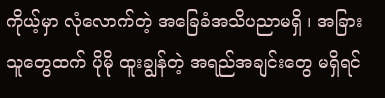ကိုယ့်မှာ လုံလောက်တဲ့ အခြေခံအသိပညာမရှိ ၊ အခြားသူတွေထက် ပိုမို ထူးချွန်တဲ့ အရည်အချင်းတွေ မရှိရင်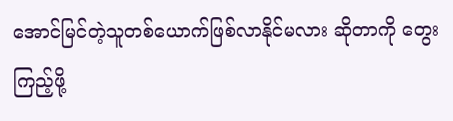အောင်မြင်တဲ့သူတစ်ယောက်ဖြစ်လာနိုင်မလား ဆိုတာကို တွေးကြည့်ဖို့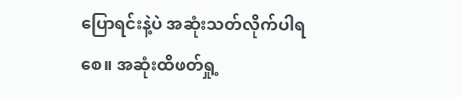ပြောရင်းနဲ့ပဲ အဆုံးသတ်လိုက်ပါရစေ။ အဆုံးထိဖတ်ရှု့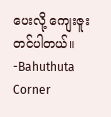ပေးလို့ ကျေးဇူးတင်ပါတယ်။
-Bahuthuta Corner